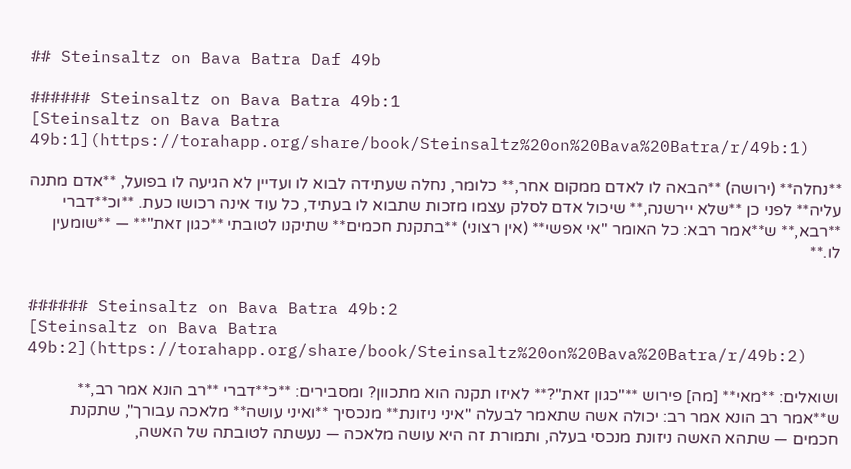## Steinsaltz on Bava Batra Daf 49b

###### Steinsaltz on Bava Batra 49b:1
[Steinsaltz on Bava Batra 49b:1](https://torahapp.org/share/book/Steinsaltz%20on%20Bava%20Batra/r/49b:1)

**נחלה** (ירושה) **הבאה לו לאדם ממקום אחר,** כלומר, נחלה שעתידה לבוא לו ועדיין לא הגיעה לו בפועל, **אדם מתנה עליה** לפני כן **שלא יירשנה,** שיכול אדם לסלק עצמו מזכות שתבוא לו בעתיד, כל עוד אינה רכושו כעת. **וכ**דברי **רבא,** ש**אמר רבא: כל האומר "אי אפשי** (אין רצוני) **בתקנת חכמים** שתיקנו לטובתי **כגון זאת"** — **שומעין לו.**


###### Steinsaltz on Bava Batra 49b:2
[Steinsaltz on Bava Batra 49b:2](https://torahapp.org/share/book/Steinsaltz%20on%20Bava%20Batra/r/49b:2)

ושואלים: **מאי** [מה] פירוש **"כגון זאת"?** לאיזו תקנה הוא מתכוון? ומסבירים: **כ**דברי **רב הונא אמר רב,** ש**אמר רב הונא אמר רב: יכולה אשה שתאמר לבעלה "איני ניזונת** מנכסיך **ואיני עושה** מלאכה עבורך", שתקנת חכמים — שתהא האשה ניזונת מנכסי בעלה, ותמורת זה היא עושה מלאכה — נעשתה לטובתה של האשה,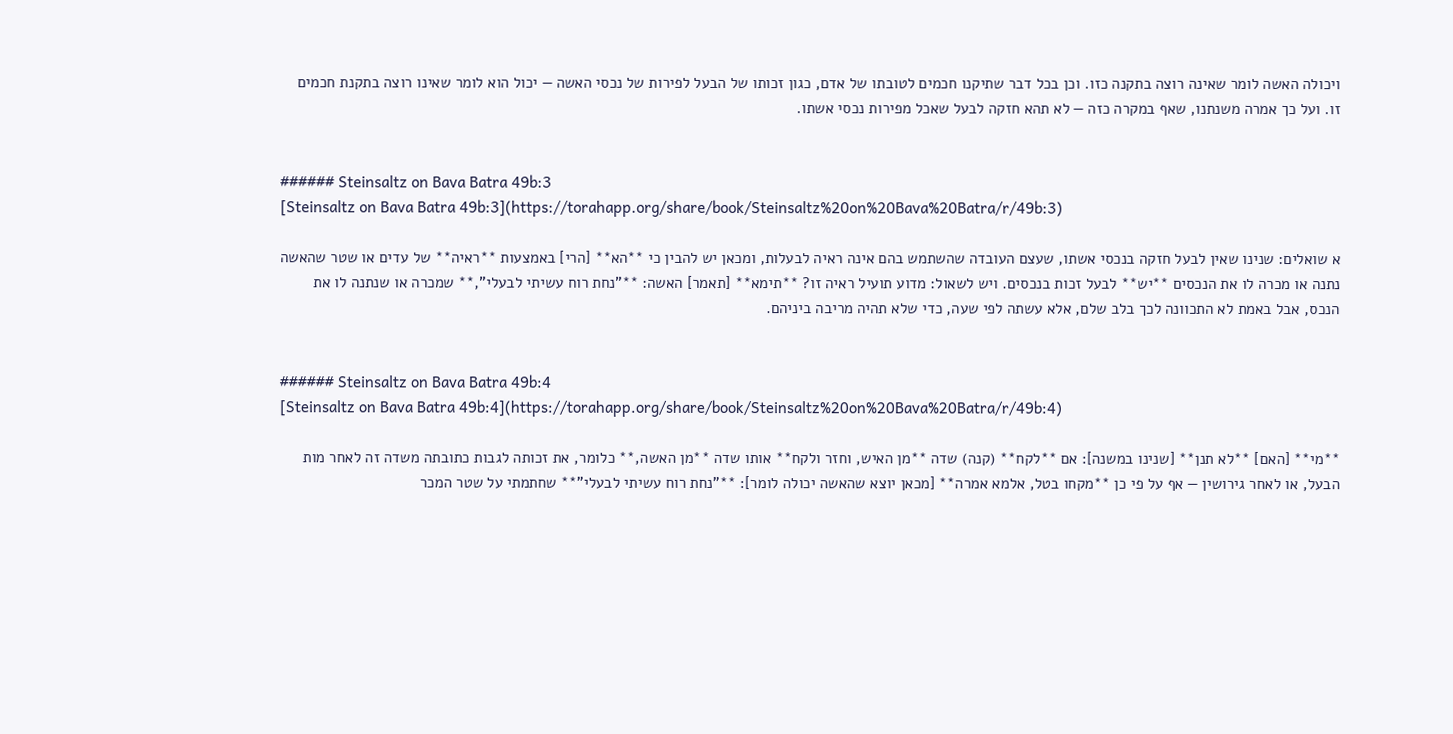ויכולה האשה לומר שאינה רוצה בתקנה כזו. וכן בכל דבר שתיקנו חכמים לטובתו של אדם, כגון זכותו של הבעל לפירות של נכסי האשה — יכול הוא לומר שאינו רוצה בתקנת חכמים זו. ועל כך אמרה משנתנו, שאף במקרה כזה — לא תהא חזקה לבעל שאכל מפירות נכסי אשתו.


###### Steinsaltz on Bava Batra 49b:3
[Steinsaltz on Bava Batra 49b:3](https://torahapp.org/share/book/Steinsaltz%20on%20Bava%20Batra/r/49b:3)

א שואלים: שנינו שאין לבעל חזקה בנכסי אשתו, שעצם העובדה שהשתמש בהם אינה ראיה לבעלות, ומכאן יש להבין כי **הא** [הרי] באמצעות **ראיה** של עדים או שטר שהאשה נתנה או מכרה לו את הנכסים **יש** לבעל זכות בנכסים. ויש לשאול: מדוע תועיל ראיה זו? **תימא** [תאמר] האשה: **"נחת רוח עשיתי לבעלי",** שמכרה או שנתנה לו את הנכס, אבל באמת לא התכוונה לכך בלב שלם, אלא עשתה לפי שעה, כדי שלא תהיה מריבה ביניהם.


###### Steinsaltz on Bava Batra 49b:4
[Steinsaltz on Bava Batra 49b:4](https://torahapp.org/share/book/Steinsaltz%20on%20Bava%20Batra/r/49b:4)

**מי** [האם] **לא תנן** [שנינו במשנה]: אם **לקח** (קנה) שדה **מן האיש, וחזר ולקח** אותו שדה **מן האשה,** כלומר, את זכותה לגבות כתובתה משדה זה לאחר מות הבעל, או לאחר גירושין — אף על פי כן **מקחו בטל, אלמא אמרה** [מכאן יוצא שהאשה יכולה לומר]: **"נחת רוח עשיתי לבעלי"** שחתמתי על שטר המכר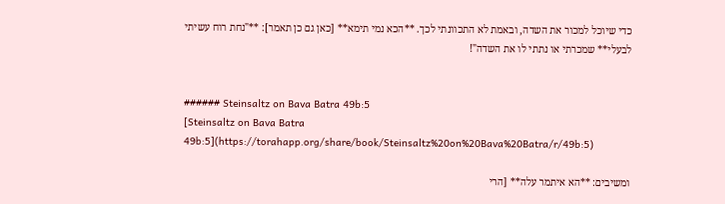כדי שיוכל למכור את השדה, ובאמת לא התכוונתי לכך. **הכא נמי תימא** [כאן גם כן תאמר]: **"נחת רוח עשיתי לבעלי** שמכרתי או נתתי לו את השדה"!


###### Steinsaltz on Bava Batra 49b:5
[Steinsaltz on Bava Batra 49b:5](https://torahapp.org/share/book/Steinsaltz%20on%20Bava%20Batra/r/49b:5)

ומשיבים: **הא איתמר עלה** [הרי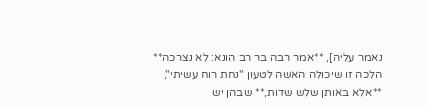נאמר עליה], **אמר רבה בר רב הונא: לא נצרכה** הלכה זו שיכולה האשה לטעון "נחת רוח עשיתי", **אלא באותן שלש שדות,** שבהן יש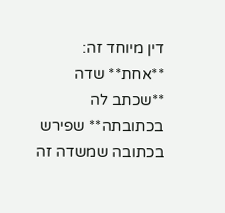דין מיוחד זה: **אחת** שדה **שכתב לה בכתובתה** שפירש בכתובה שמשדה זה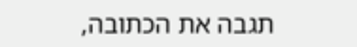תגבה את הכתובה,